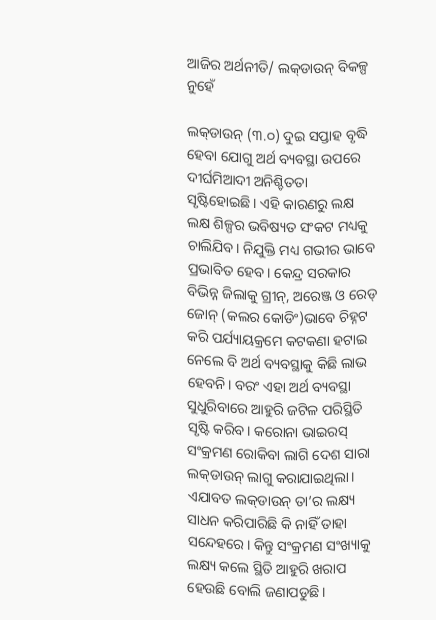ଆଜିର ଅର୍ଥନୀତି/ ଲକ୍‌ଡାଉନ୍‌ ବିକଳ୍ପ ନୁହେଁ

ଲକ୍‌ଡାଉନ୍‌ (୩.୦) ଦୁଇ ସପ୍ତାହ ବୃଦ୍ଧି ହେବା ଯୋଗୁ ଅର୍ଥ ବ୍ୟବସ୍ଥା ଉପରେ ଦୀର୍ଘମିଆଦୀ ଅନିଶ୍ଚିତତା ସୃଷ୍ଟିହୋଇଛି। ଏହି କାରଣରୁ ଲକ୍ଷ ଲକ୍ଷ ଶିଳ୍ପର ଭବିଷ୍ୟତ ସଂକଟ ମଧ୍ୟକୁ ଚାଲିଯିବ। ନିଯୁକ୍ତି ମଧ୍ୟ ଗଭୀର ଭାବେ ପ୍ରଭାବିତ ହେବ। କେନ୍ଦ୍ର ସରକାର ବିଭିନ୍ନ ଜିଲାକୁ ଗ୍ରୀନ୍‌, ଅରେଞ୍ଜ ଓ ରେଡ୍‌ ଜୋନ୍‌ (କଲର କୋଡିଂ)ଭାବେ ଚିହ୍ନଟ କରି ପର୍ଯ୍ୟାୟକ୍ରମେ କଟକଣା ହଟାଇ ନେଲେ ବି ଅର୍ଥ ବ୍ୟବସ୍ଥାକୁ କିଛି ଲାଭ ହେବନି। ବରଂ ଏହା ଅର୍ଥ ବ୍ୟବସ୍ଥା ସୁଧୁରିବାରେ ଆହୁରି ଜଟିଳ ପରିସ୍ଥିତି ସୃଷ୍ଟି କରିବ। କରୋନା ଭାଇରସ୍‌ ସଂକ୍ରମଣ ରୋକିବା ଲାଗି ଦେଶ ସାରା ଲକ୍‌ଡାଉନ୍‌ ଲାଗୁ କରାଯାଇଥିଲା। ଏଯାବତ ଲକ୍‌ଡାଉନ୍‌ ତା’ର ଲକ୍ଷ୍ୟ ସାଧନ କରିପାରିଛି କି ନାହିଁ ତାହା ସନ୍ଦେହରେ। କିନ୍ତୁ ସଂକ୍ରମଣ ସଂଖ୍ୟାକୁ ଲକ୍ଷ୍ୟ କଲେ ସ୍ଥିତି ଆହୁରି ଖରାପ ହେଉଛି ବୋଲି ଜଣାପଡୁଛି।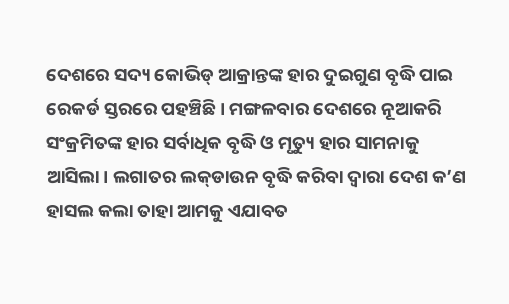ଦେଶରେ ସଦ୍ୟ କୋଭିଡ୍‌ ଆକ୍ରାନ୍ତଙ୍କ ହାର ଦୁଇଗୁଣ ବୃଦ୍ଧି ପାଇ ରେକର୍ଡ ସ୍ତରରେ ପହଞ୍ଚିଛି। ମଙ୍ଗଳବାର ଦେଶରେ ନୂଆକରି ସଂକ୍ରମିତଙ୍କ ହାର ସର୍ବାଧିକ ବୃଦ୍ଧି ଓ ମୃତ୍ୟୁ ହାର ସାମନାକୁ ଆସିଲା। ଲଗାତର ଲକ୍‌ଡାଉନ ବୃଦ୍ଧି କରିବା ଦ୍ୱାରା ଦେଶ କ’ଣ ହାସଲ କଲା ତାହା ଆମକୁ ଏଯାବତ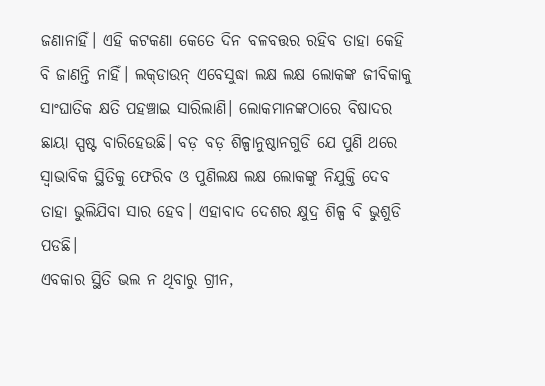ଜଣାନାହିଁ। ଏହି କଟକଣା କେତେ ଦିନ ବଳବତ୍ତର ରହିବ ତାହା କେହି ବି ଜାଣନ୍ତି ନାହିଁ। ଲକ୍‌ଡାଉନ୍‌ ଏବେସୁଦ୍ଧା ଲକ୍ଷ ଲକ୍ଷ ଲୋକଙ୍କ ଜୀବିକାକୁ ସାଂଘାତିକ କ୍ଷତି ପହଞ୍ଚାଇ ସାରିଲାଣି। ଲୋକମାନଙ୍କଠାରେ ବିଷାଦର ଛାୟା ସ୍ପଷ୍ଟ ବାରିହେଉଛି। ବଡ଼ ବଡ଼ ଶିଳ୍ପାନୁଷ୍ଠାନଗୁଡି ଯେ ପୁଣି ଥରେ ସ୍ବାଭାବିକ ସ୍ଥିତିକୁ ଫେରିବ ଓ ପୁଣିଲକ୍ଷ ଲକ୍ଷ ଲୋକଙ୍କୁ ନିଯୁକ୍ତି ଦେବ ତାହା ଭୁଲିଯିବା ସାର ହେବ। ଏହାବାଦ ଦେଶର କ୍ଷୁଦ୍ର ଶିଳ୍ପ ବି ଭୁଶୁଡି ପଡଛି।
ଏବକାର ସ୍ଥିତି ଭଲ ନ ଥିବାରୁ ଗ୍ରୀନ,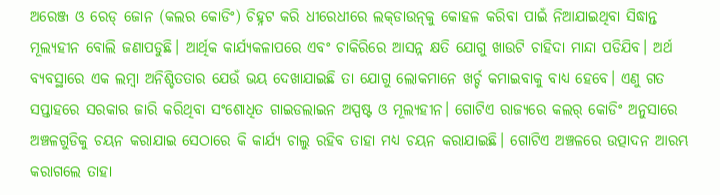ଅରେଞ୍ଜ ଓ ରେଡ୍‌ ଜୋନ (କଲର କୋଡିଂ) ଚିହ୍ନଟ କରି ଧୀରେଧୀରେ ଲକ୍‌ଡାଉନ୍‌କୁ କୋହଳ କରିବା ପାଇଁ ନିଆଯାଇଥିବା ସିଦ୍ଧାନ୍ତ ମୂଲ୍ୟହୀନ ବୋଲି ଜଣାପଡୁଛି। ଆର୍ଥିକ କାର୍ଯ୍ୟକଳାପରେ ଏବଂ ଚାକିରିରେ ଆସନ୍ନ କ୍ଷତି ଯୋଗୁ ଖାଉଟି ଚାହିଦା ମାନ୍ଦା ପଡିଯିବ। ଅର୍ଥ ବ୍ୟବସ୍ଥାରେ ଏକ ଲମ୍ବା ଅନିଶ୍ଚିତତାର ଯେଉଁ ଭୟ ଦେଖାଯାଇଛି ତା ଯୋଗୁ ଲୋକମାନେ ଖର୍ଚ୍ଚ କମାଇବାକୁ ବାଧ୍ୟ ହେବେ। ଏଣୁ ଗତ ସପ୍ତାହରେ ସରକାର ଜାରି କରିଥିବା ସଂଶୋଧିତ ଗାଇଡଲାଇନ ଅସ୍ପଷ୍ଟ ଓ ମୂଲ୍ୟହୀନ। ଗୋଟିଏ ରାଜ୍ୟରେ କଲର୍‌ କୋଡିଂ ଅନୁସାରେ ଅଞ୍ଚଳଗୁଡିକୁ ଚୟନ କରାଯାଇ ସେଠାରେ କି କାର୍ଯ୍ୟ ଚାଲୁ ରହିବ ତାହା ମଧ୍ୟ ଚୟନ କରାଯାଇଛି। ଗୋଟିଏ ଅଞ୍ଚଳରେ ଉତ୍ପାଦନ ଆରମ୍ଭ କରାଗଲେ ତାହା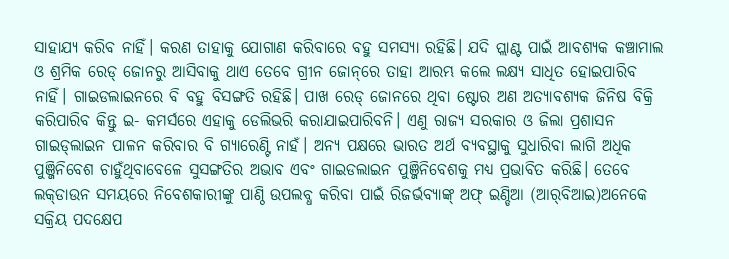ସାହାଯ୍ୟ କରିବ ନାହିଁ। କରଣ ତାହାକୁ ଯୋଗାଣ କରିବାରେ ବହୁ ସମସ୍ୟା ରହିଛି। ଯଦି ପ୍ଲାଣ୍ଟ ପାଇଁ ଆବଶ୍ୟକ କଞ୍ଚାମାଲ ଓ ଶ୍ରମିକ ରେଡ୍‌ ଜୋନରୁ ଆସିବାକୁ ଥାଏ ତେବେ ଗ୍ରୀନ ଜୋନ୍‌ରେ ତାହା ଆରମ୍ଭ କଲେ ଲକ୍ଷ୍ୟ ସାଧିତ ହୋଇପାରିବ ନାହିଁ। ଗାଇଡଲାଇନରେ ବି ବହୁ ବିସଙ୍ଗତି ରହିଛି। ପାଖ ରେଡ୍‌ ଜୋନରେ ଥିବା ଷ୍ଟୋର ଅଣ ଅତ୍ୟାବଶ୍ୟକ ଜିନିଷ ବିକ୍ରି କରିପାରିବ କିନ୍ତୁ ଇ- କମର୍ସରେ ଏହାକୁ ଡେଲିଭରି କରାଯାଇପାରିବନି। ଏଣୁ ରାଜ୍ୟ ସରକାର ଓ ଜିଲା ପ୍ରଶାସନ ଗାଇଡ୍‌ଲାଇନ ପାଳନ କରିବାର ବି ଗ୍ୟାରେଣ୍ଟି ନାହଁ। ଅନ୍ୟ ପକ୍ଷରେ ଭାରତ ଅର୍ଥ ବ୍ୟବସ୍ଥାକୁ ସୁଧାରିବା ଲାଗି ଅଧିକ ପୁଞ୍ଜିନିବେଶ ଚାହୁଁଥିବାବେଳେ ସୁସଙ୍ଗତିର ଅଭାବ ଏବଂ ଗାଇଡଲାଇନ ପୁଞ୍ଜିନିବେଶକୁ ମଧ୍ୟ ପ୍ରଭାବିତ କରିଛି। ତେବେ ଲକ୍‌ଡାଉନ ସମୟରେ ନିବେଶକାରୀଙ୍କୁ ପାଣ୍ଠି ଉପଲବ୍ଧ କରିବା ପାଇଁ ରିଜର୍ଭବ୍ୟାଙ୍କ୍‌ ଅଫ୍‌ ଇଣ୍ଡିଆ (ଆର୍‌ବିଆଇ)ଅନେକେ ସକ୍ରିୟ ପଦକ୍ଷେପ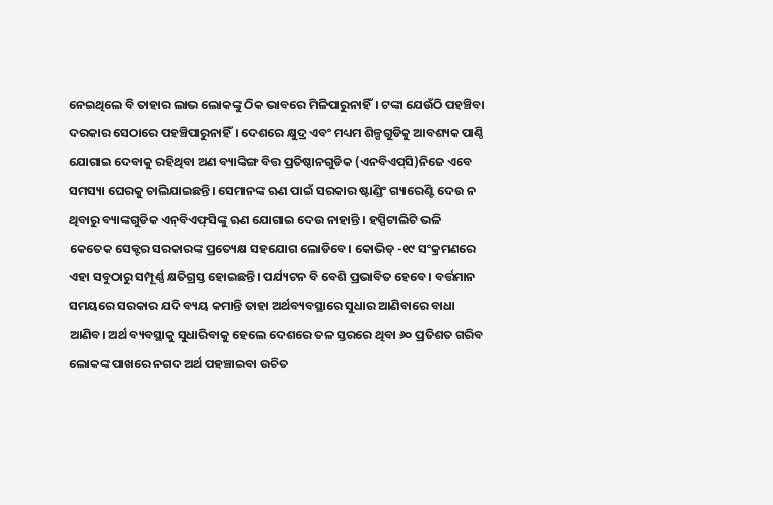ନେଇଥିଲେ ବି ତାହାର ଲାଭ ଲୋକଙ୍କୁ ଠିକ ଭାବରେ ମିଳିପାରୁନାହିଁ। ଟଙ୍କା ଯେଉଁଠି ପହଞ୍ଚିବା ଦରକାର ସେଠାରେ ପହଞ୍ଚିପାରୁନାହିଁ। ଦେଶରେ କ୍ଷୁଦ୍ର ଏବଂ ମଧ୍ୟମ ଶିଳ୍ପଗୁଡିକୁ ଆବଶ୍ୟକ ପାଣ୍ଠି ଯୋଗାଇ ଦେବାକୁ ରହିଥିବା ଅଣ ବ୍ୟାଙ୍କିଙ୍ଗ ବିତ୍ତ ପ୍ରତିଷ୍ଠାନଗୁଡିକ (ଏନବିଏପ୍‌ସି)ନିଜେ ଏବେ ସମସ୍ୟା ଘେରକୁ ଚାଲିଯାଇଛନ୍ତି। ସେମାନଙ୍କ ଋଣ ପାଇଁ ସରକାର ଷ୍ଟାଣ୍ଡିଂ ଗ୍ୟାରେଣ୍ଟି ଦେଉ ନ ଥିବାରୁ ବ୍ୟାଙ୍କଗୁଡିକ ଏନ୍‌ବିଏଫ୍‌ସିଙ୍କୁ ଋଣ ଯୋଗାଇ ଦେଉ ନାହାନ୍ତି । ହସ୍ପିଟାଲିଟି ଭଳି କେତେକ ସେକ୍ଟର ସରକାରଙ୍କ ପ୍ରତ୍ୟେକ୍ଷ ସହଯୋଗ ଲୋଡିବେ। କୋଭିଡ୍‌ -୧୯ ସଂକ୍ରମଣରେ ଏହା ସବୁଠାରୁ ସମ୍ପୂର୍ଣ୍ଣ କ୍ଷତିଗ୍ରସ୍ତ ହୋଇଛନ୍ତି। ପର୍ଯ୍ୟଟନ ବି ବେଶି ପ୍ରଭାବିତ ହେବେ। ବର୍ତ୍ତମାନ ସମୟରେ ସରକାର ଯଦି ବ୍ୟୟ କମାନ୍ତି ତାହା ଅର୍ଥବ୍ୟବସ୍ଥାରେ ସୁଧାର ଆଣିବାରେ ବାଧା ଆଣିବ। ଅର୍ଥ ବ୍ୟବସ୍ଥାକୁ ସୁଧାରିବାକୁ ହେଲେ ଦେଶରେ ତଳ ସ୍ତରରେ ଥିବା ୬୦ ପ୍ରତିଶତ ଗରିବ ଲୋକଙ୍କ ପାଖରେ ନଗଦ ଅର୍ଥ ପହଞ୍ଚାଇବା ଉଚିତ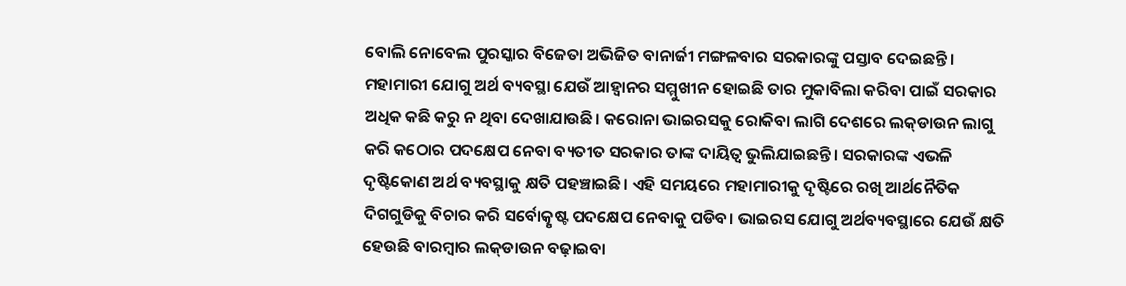ବୋଲି ନୋବେଲ ପୁରସ୍କାର ବିଜେତା ଅଭିଜିତ ବାନାର୍ଜୀ ମଙ୍ଗଳବାର ସରକାରଙ୍କୁ ପସ୍ତାବ ଦେଇଛନ୍ତି।
ମହାମାରୀ ଯୋଗୁ ଅର୍ଥ ବ୍ୟବସ୍ଥା ଯେଉଁ ଆହ୍ବାନର ସମ୍ମୁଖୀନ ହୋଇଛି ତାର ମୁକାବିଲା କରିବା ପାଇଁ ସରକାର ଅଧିକ କଛି କରୁ ନ ଥିବା ଦେଖାଯାଉଛି। କରୋନା ଭାଇରସକୁ ରୋକିବା ଲାଗି ଦେଶରେ ଲକ୍‌ଡାଉନ ଲାଗୁ କରି କଠୋର ପଦକ୍ଷେପ ନେବା ବ୍ୟତୀତ ସରକାର ତାଙ୍କ ଦାୟିତ୍ୱ ଭୁଲିଯାଇଛନ୍ତି। ସରକାରଙ୍କ ଏଭଳି ଦୃଷ୍ଟିକୋଣ ଅର୍ଥ ବ୍ୟବସ୍ଥାକୁ କ୍ଷତି ପହଞ୍ଚାଇଛି। ଏହି ସମୟରେ ମହାମାରୀକୁ ଦୃଷ୍ଟିରେ ରଖି ଆର୍ଥନୈତିକ ଦିଗଗୁଡିକୁ ବିଚାର କରି ସର୍ବୋତ୍କୃଷ୍ଟ ପଦକ୍ଷେପ ନେବାକୁ ପଡିବ। ଭାଇରସ ଯୋଗୁ ଅର୍ଥବ୍ୟବସ୍ଥାରେ ଯେଉଁ କ୍ଷତି ହେଉଛି ବାରମ୍ବାର ଲକ୍‌ଡାଉନ ବଢ଼ାଇବା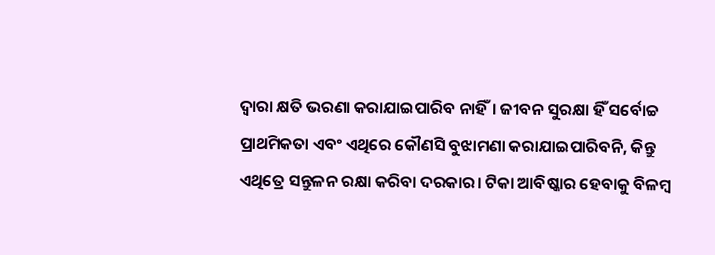ଦ୍ୱାରା କ୍ଷତି ଭରଣା କରାଯାଇପାରିବ ନାହିଁ। ଜୀବନ ସୁରକ୍ଷା ହିଁ ସର୍ବୋଚ୍ଚ ପ୍ରାଥମିକତା ଏବଂ ଏଥିରେ କୌଣସି ବୁଝାମଣା କରାଯାଇପାରିବନି, କିନ୍ତୁ ଏଥିତ୍ରେ ସନ୍ତୁଳନ ରକ୍ଷା କରିବା ଦରକାର। ଟିକା ଆବିଷ୍କାର ହେବାକୁ ବିଳମ୍ବ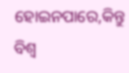ହୋଇନପାରେ,କିନ୍ତୁ ବିଶ୍ୱ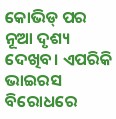କୋଭିଡ୍‌ ପର ନୂଆ ଦୃଶ୍ୟ ଦେଖିବ। ଏପରିକି ଭାଇରସ ବିରୋଧରେ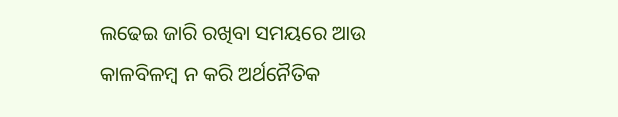ଲଢେଇ ଜାରି ରଖିବା ସମୟରେ ଆଉ କାଳବିଳମ୍ବ ନ କରି ଅର୍ଥନୈତିକ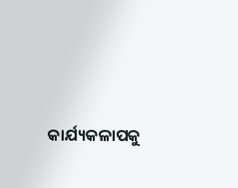କାର୍ଯ୍ୟକଳାପକୁ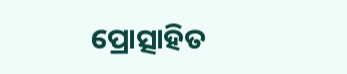ପ୍ରୋତ୍ସାହିତ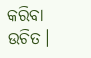କରିବା ଉଚିତ।